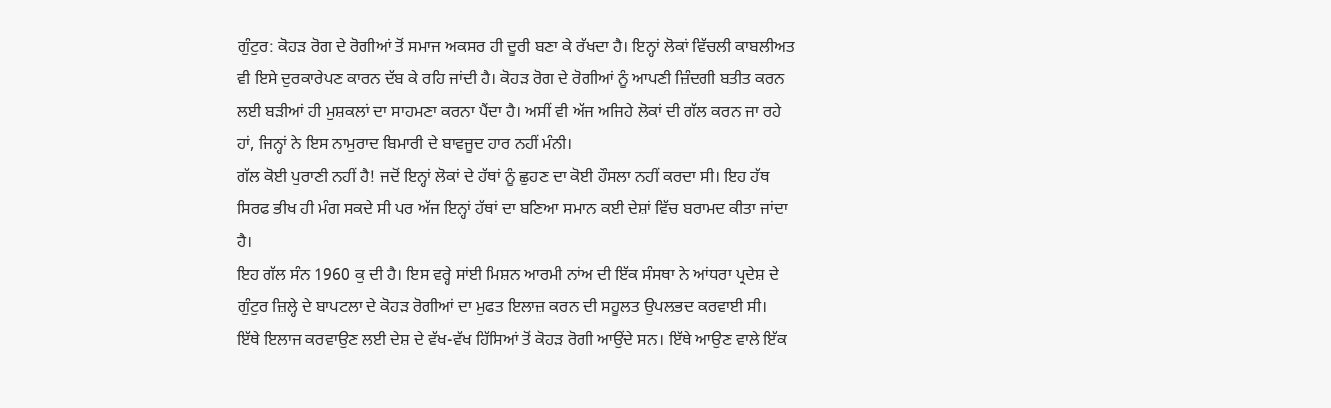ਗੁੰਟੁਰ: ਕੋਹੜ ਰੋਗ ਦੇ ਰੋਗੀਆਂ ਤੋਂ ਸਮਾਜ ਅਕਸਰ ਹੀ ਦੂਰੀ ਬਣਾ ਕੇ ਰੱਖਦਾ ਹੈ। ਇਨ੍ਹਾਂ ਲੋਕਾਂ ਵਿੱਚਲੀ ਕਾਬਲੀਅਤ ਵੀ ਇਸੇ ਦੁਰਕਾਰੇਪਣ ਕਾਰਨ ਦੱਬ ਕੇ ਰਹਿ ਜਾਂਦੀ ਹੈ। ਕੋਹੜ ਰੋਗ ਦੇ ਰੋਗੀਆਂ ਨੂੰ ਆਪਣੀ ਜ਼ਿੰਦਗੀ ਬਤੀਤ ਕਰਨ ਲਈ ਬੜੀਆਂ ਹੀ ਮੁਸ਼ਕਲਾਂ ਦਾ ਸਾਹਮਣਾ ਕਰਨਾ ਪੈਂਦਾ ਹੈ। ਅਸੀਂ ਵੀ ਅੱਜ ਅਜਿਹੇ ਲੋਕਾਂ ਦੀ ਗੱਲ ਕਰਨ ਜਾ ਰਹੇ ਹਾਂ, ਜਿਨ੍ਹਾਂ ਨੇ ਇਸ ਨਾਮੁਰਾਦ ਬਿਮਾਰੀ ਦੇ ਬਾਵਜੂਦ ਹਾਰ ਨਹੀਂ ਮੰਨੀ।
ਗੱਲ ਕੋਈ ਪੁਰਾਣੀ ਨਹੀਂ ਹੈ! ਜਦੋਂ ਇਨ੍ਹਾਂ ਲੋਕਾਂ ਦੇ ਹੱਥਾਂ ਨੂੰ ਛੁਹਣ ਦਾ ਕੋਈ ਹੌਸਲਾ ਨਹੀਂ ਕਰਦਾ ਸੀ। ਇਹ ਹੱਥ ਸਿਰਫ ਭੀਖ ਹੀ ਮੰਗ ਸਕਦੇ ਸੀ ਪਰ ਅੱਜ ਇਨ੍ਹਾਂ ਹੱਥਾਂ ਦਾ ਬਣਿਆ ਸਮਾਨ ਕਈ ਦੇਸ਼ਾਂ ਵਿੱਚ ਬਰਾਮਦ ਕੀਤਾ ਜਾਂਦਾ ਹੈ।
ਇਹ ਗੱਲ ਸੰਨ 1960 ਕੁ ਦੀ ਹੈ। ਇਸ ਵਰ੍ਹੇ ਸਾਂਈ ਮਿਸ਼ਨ ਆਰਮੀ ਨਾਂਅ ਦੀ ਇੱਕ ਸੰਸਥਾ ਨੇ ਆਂਧਰਾ ਪ੍ਰਦੇਸ਼ ਦੇ ਗੁੰਟੁਰ ਜ਼ਿਲ੍ਹੇ ਦੇ ਬਾਪਟਲਾ ਦੇ ਕੋਹੜ ਰੋਗੀਆਂ ਦਾ ਮੁਫਤ ਇਲਾਜ਼ ਕਰਨ ਦੀ ਸਹੂਲਤ ਉਪਲਭਦ ਕਰਵਾਈ ਸੀ।
ਇੱਥੇ ਇਲਾਜ ਕਰਵਾਉਣ ਲਈ ਦੇਸ਼ ਦੇ ਵੱਖ-ਵੱਖ ਹਿੱਸਿਆਂ ਤੋਂ ਕੋਹੜ ਰੋਗੀ ਆਉਂਦੇ ਸਨ। ਇੱਥੇ ਆਉਣ ਵਾਲੇ ਇੱਕ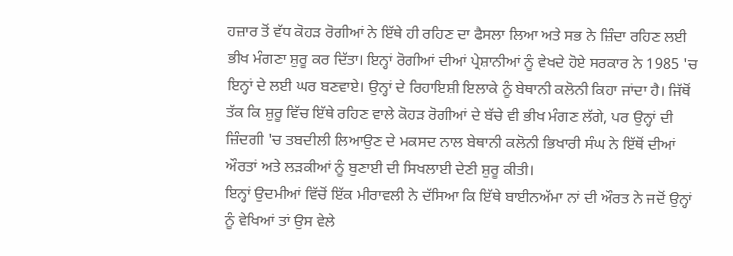ਹਜ਼ਾਰ ਤੋਂ ਵੱਧ ਕੋਹੜ ਰੋਗੀਆਂ ਨੇ ਇੱਥੇ ਹੀ ਰਹਿਣ ਦਾ ਫੈਸਲਾ ਲਿਆ ਅਤੇ ਸਭ ਨੇ ਜ਼ਿੰਦਾ ਰਹਿਣ ਲਈ ਭੀਖ ਮੰਗਣਾ ਸ਼ੁਰੂ ਕਰ ਦਿੱਤਾ। ਇਨ੍ਹਾਂ ਰੋਗੀਆਂ ਦੀਆਂ ਪ੍ਰੇਸ਼ਾਨੀਆਂ ਨੂੰ ਵੇਖਦੇ ਹੋਏ ਸਰਕਾਰ ਨੇ 1985 'ਚ ਇਨ੍ਹਾਂ ਦੇ ਲਈ ਘਰ ਬਣਵਾਏ। ਉਨ੍ਹਾਂ ਦੇ ਰਿਹਾਇਸ਼ੀ ਇਲਾਕੇ ਨੂੰ ਬੇਥਾਨੀ ਕਲੋਨੀ ਕਿਹਾ ਜਾਂਦਾ ਹੈ। ਜਿੱਥੋਂ ਤੱਕ ਕਿ ਸ਼ੁਰੂ ਵਿੱਚ ਇੱਥੇ ਰਹਿਣ ਵਾਲੇ ਕੋਹੜ ਰੋਗੀਆਂ ਦੇ ਬੱਚੇ ਵੀ ਭੀਖ ਮੰਗਣ ਲੱਗੇ, ਪਰ ਉਨ੍ਹਾਂ ਦੀ ਜ਼ਿੰਦਗੀ 'ਚ ਤਬਦੀਲੀ ਲਿਆਉਣ ਦੇ ਮਕਸਦ ਨਾਲ ਬੇਥਾਨੀ ਕਲੋਨੀ ਭਿਖਾਰੀ ਸੰਘ ਨੇ ਇੱਥੋਂ ਦੀਆਂ ਔਰਤਾਂ ਅਤੇ ਲੜਕੀਆਂ ਨੂੰ ਬੁਣਾਈ ਦੀ ਸਿਖਲਾਈ ਦੇਣੀ ਸ਼ੁਰੂ ਕੀਤੀ।
ਇਨ੍ਹਾਂ ਉਦਮੀਆਂ ਵਿੱਚੋਂ ਇੱਕ ਮੀਰਾਵਲੀ ਨੇ ਦੱਸਿਆ ਕਿ ਇੱਥੇ ਬਾਈਨਅੱਮਾ ਨਾਂ ਦੀ ਔਰਤ ਨੇ ਜਦੋਂ ਉਨ੍ਹਾਂ ਨੂੰ ਵੇਖਿਆਂ ਤਾਂ ਉਸ ਵੇਲੇ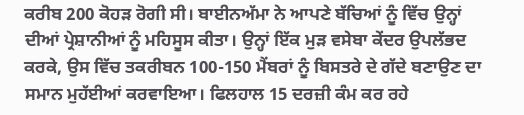ਕਰੀਬ 200 ਕੋਹੜ ਰੋਗੀ ਸੀ। ਬਾਈਨਅੱਮਾ ਨੇ ਆਪਣੇ ਬੱਚਿਆਂ ਨੂੰ ਵਿੱਚ ਉਨ੍ਹਾਂ ਦੀਆਂ ਪ੍ਰੇਸ਼ਾਨੀਆਂ ਨੂੰ ਮਹਿਸੂਸ ਕੀਤਾ। ਉਨ੍ਹਾਂ ਇੱਕ ਮੁੜ ਵਸੇਬਾ ਕੇਂਦਰ ਉਪਲੱਭਦ ਕਰਕੇ, ਉਸ ਵਿੱਚ ਤਕਰੀਬਨ 100-150 ਮੈਂਬਰਾਂ ਨੂੰ ਬਿਸਤਰੇ ਦੇ ਗੱਦੇ ਬਣਾਉਣ ਦਾ ਸਮਾਨ ਮੁਹੱਈਆਂ ਕਰਵਾਇਆ। ਫਿਲਹਾਲ 15 ਦਰਜ਼ੀ ਕੰਮ ਕਰ ਰਹੇ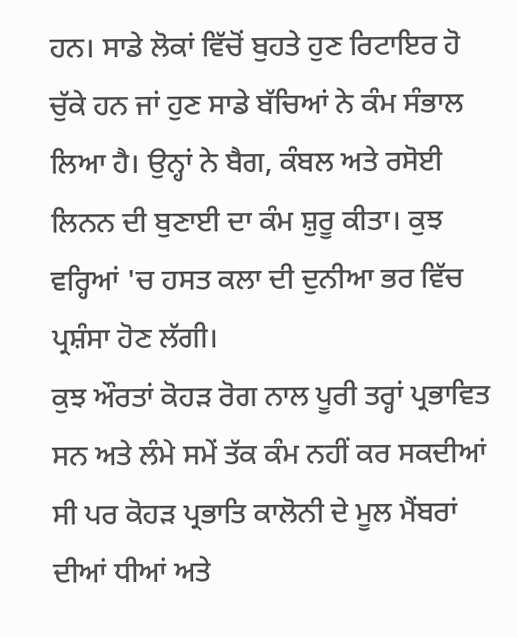ਹਨ। ਸਾਡੇ ਲੋਕਾਂ ਵਿੱਚੋਂ ਬੁਹਤੇ ਹੁਣ ਰਿਟਾਇਰ ਹੋ ਚੁੱਕੇ ਹਨ ਜਾਂ ਹੁਣ ਸਾਡੇ ਬੱਚਿਆਂ ਨੇ ਕੰਮ ਸੰਭਾਲ ਲਿਆ ਹੈ। ਉਨ੍ਹਾਂ ਨੇ ਬੈਗ, ਕੰਬਲ ਅਤੇ ਰਸੋਈ ਲਿਨਨ ਦੀ ਬੁਣਾਈ ਦਾ ਕੰਮ ਸ਼ੁਰੂ ਕੀਤਾ। ਕੁਝ ਵਰ੍ਹਿਆਂ 'ਚ ਹਸਤ ਕਲਾ ਦੀ ਦੁਨੀਆ ਭਰ ਵਿੱਚ ਪ੍ਰਸ਼ੰਸਾ ਹੋਣ ਲੱਗੀ।
ਕੁਝ ਔਰਤਾਂ ਕੋਹੜ ਰੋਗ ਨਾਲ ਪੂਰੀ ਤਰ੍ਹਾਂ ਪ੍ਰਭਾਵਿਤ ਸਨ ਅਤੇ ਲੰਮੇ ਸਮੇਂ ਤੱਕ ਕੰਮ ਨਹੀਂ ਕਰ ਸਕਦੀਆਂ ਸੀ ਪਰ ਕੋਹੜ ਪ੍ਰਭਾਤਿ ਕਾਲੋਨੀ ਦੇ ਮੂਲ ਮੈਂਬਰਾਂ ਦੀਆਂ ਧੀਆਂ ਅਤੇ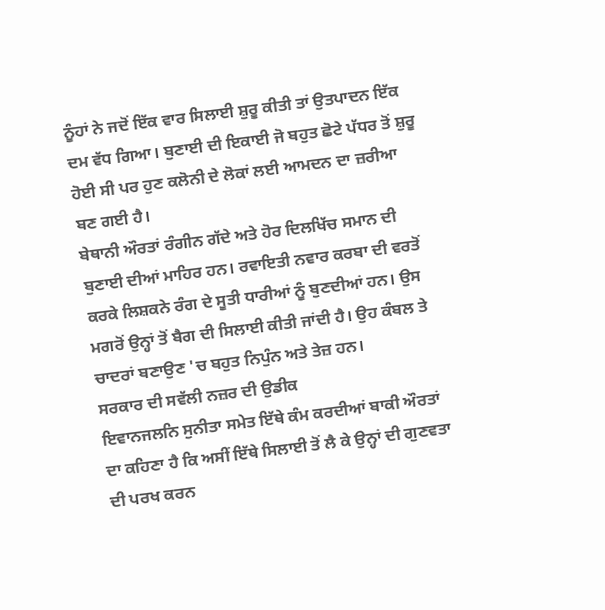ਨੂੰਹਾਂ ਨੇ ਜਦੋਂ ਇੱਕ ਵਾਰ ਸਿਲਾਈ ਸ਼ੁਰੂ ਕੀਤੀ ਤਾਂ ਉਤਪਾਦਨ ਇੱਕ ਦਮ ਵੱਧ ਗਿਆ। ਬੁਣਾਈ ਦੀ ਇਕਾਈ ਜੋ ਬਹੁਤ ਛੋਟੇ ਪੱਧਰ ਤੋਂ ਸ਼ੁਰੂ ਹੋਈ ਸੀ ਪਰ ਹੁਣ ਕਲੋਨੀ ਦੇ ਲੋਕਾਂ ਲਈ ਆਮਦਨ ਦਾ ਜ਼ਰੀਆ ਬਣ ਗਈ ਹੈ।
ਬੇਥਾਨੀ ਔਰਤਾਂ ਰੰਗੀਨ ਗੱਦੇ ਅਤੇ ਹੋਰ ਦਿਲਖਿੱਚ ਸਮਾਨ ਦੀ ਬੁਣਾਈ ਦੀਆਂ ਮਾਹਿਰ ਹਨ। ਰਵਾਇਤੀ ਨਵਾਰ ਕਰਬਾ ਦੀ ਵਰਤੋਂ ਕਰਕੇ ਲਿਸ਼ਕਨੇ ਰੰਗ ਦੇ ਸੂਤੀ ਧਾਰੀਆਂ ਨੂੰ ਬੁਣਦੀਆਂ ਹਨ। ਉਸ ਮਗਰੋਂ ਉਨ੍ਹਾਂ ਤੋਂ ਬੈਗ ਦੀ ਸਿਲਾਈ ਕੀਤੀ ਜਾਂਦੀ ਹੈ। ਉਹ ਕੰਬਲ ਤੇ ਚਾਦਰਾਂ ਬਣਾਉਣ 'ਚ ਬਹੁਤ ਨਿਪੁੰਨ ਅਤੇ ਤੇਜ਼ ਹਨ।
ਸਰਕਾਰ ਦੀ ਸਵੱਲੀ ਨਜ਼ਰ ਦੀ ਉਡੀਕ
ਇਵਾਨਜਲਨਿ ਸੁਨੀਤਾ ਸਮੇਤ ਇੱਥੇ ਕੰਮ ਕਰਦੀਆਂ ਬਾਕੀ ਔਰਤਾਂ ਦਾ ਕਹਿਣਾ ਹੈ ਕਿ ਅਸੀਂ ਇੱਥੇ ਸਿਲਾਈ ਤੋਂ ਲੈ ਕੇ ਉਨ੍ਹਾਂ ਦੀ ਗੁਣਵਤਾ ਦੀ ਪਰਖ ਕਰਨ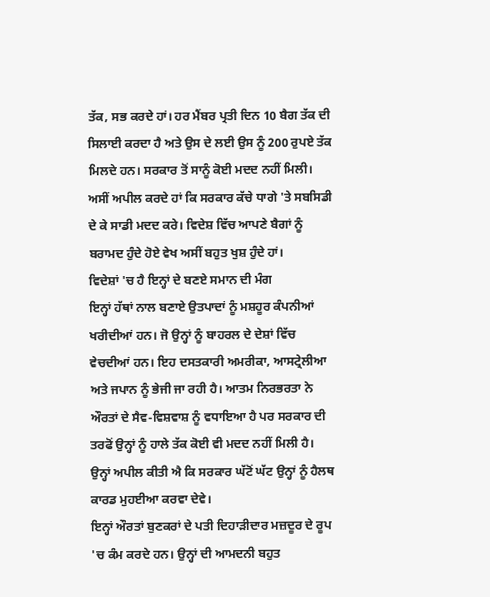ਤੱਕ, ਸਭ ਕਰਦੇ ਹਾਂ। ਹਰ ਮੈਂਬਰ ਪ੍ਰਤੀ ਦਿਨ 10 ਬੈਗ ਤੱਕ ਦੀ ਸਿਲਾਈ ਕਰਦਾ ਹੈ ਅਤੇ ਉਸ ਦੇ ਲਈ ਉਸ ਨੂੰ 200 ਰੁਪਏ ਤੱਕ ਮਿਲਦੇ ਹਨ। ਸਰਕਾਰ ਤੋਂ ਸਾਨੂੰ ਕੋਈ ਮਦਦ ਨਹੀਂ ਮਿਲੀ। ਅਸੀਂ ਅਪੀਲ ਕਰਦੇ ਹਾਂ ਕਿ ਸਰਕਾਰ ਕੱਚੇ ਧਾਗੇ 'ਤੇ ਸਬਸਿਡੀ ਦੇ ਕੇ ਸਾਡੀ ਮਦਦ ਕਰੇ। ਵਿਦੇਸ਼ ਵਿੱਚ ਆਪਣੇ ਬੈਗਾਂ ਨੂੰ ਬਰਾਮਦ ਹੁੰਦੇ ਹੋਏ ਵੇਖ ਅਸੀਂ ਬਹੁਤ ਖੁਸ਼ ਹੁੰਦੇ ਹਾਂ।
ਵਿਦੇਸ਼ਾਂ 'ਚ ਹੈ ਇਨ੍ਹਾਂ ਦੇ ਬਣਏ ਸਮਾਨ ਦੀ ਮੰਗ
ਇਨ੍ਹਾਂ ਹੱਥਾਂ ਨਾਲ ਬਣਾਏ ਉਤਪਾਦਾਂ ਨੂੰ ਮਸ਼ਹੂਰ ਕੰਪਨੀਆਂ ਖਰੀਦੀਆਂ ਹਨ। ਜੋ ਉਨ੍ਹਾਂ ਨੂੰ ਬਾਹਰਲ ਦੇ ਦੇਸ਼ਾਂ ਵਿੱਚ ਵੇਚਦੀਆਂ ਹਨ। ਇਹ ਦਸਤਕਾਰੀ ਅਮਰੀਕਾ, ਆਸਟ੍ਰੇਲੀਆ ਅਤੇ ਜਪਾਨ ਨੂੰ ਭੇਜੀ ਜਾ ਰਹੀ ਹੈ। ਆਤਮ ਨਿਰਭਰਤਾ ਨੇ ਔਰਤਾਂ ਦੇ ਸੈਵ-ਵਿਸ਼ਵਾਸ਼ ਨੂੰ ਵਧਾਇਆ ਹੈ ਪਰ ਸਰਕਾਰ ਦੀ ਤਰਫੋਂ ਉਨ੍ਹਾਂ ਨੂੰ ਹਾਲੇ ਤੱਕ ਕੋਈ ਵੀ ਮਦਦ ਨਹੀਂ ਮਿਲੀ ਹੈ। ਉਨ੍ਹਾਂ ਅਪੀਲ ਕੀਤੀ ਐ ਕਿ ਸਰਕਾਰ ਘੱਟੋਂ ਘੱਟ ਉਨ੍ਹਾਂ ਨੂੰ ਹੈਲਥ ਕਾਰਡ ਮੁਹਈਆ ਕਰਵਾ ਦੇਵੇ।
ਇਨ੍ਹਾਂ ਔਰਤਾਂ ਬੁਣਕਰਾਂ ਦੇ ਪਤੀ ਦਿਹਾੜੀਦਾਰ ਮਜ਼ਦੂਰ ਦੇ ਰੂਪ 'ਚ ਕੰਮ ਕਰਦੇ ਹਨ। ਉਨ੍ਹਾਂ ਦੀ ਆਮਦਨੀ ਬਹੁਤ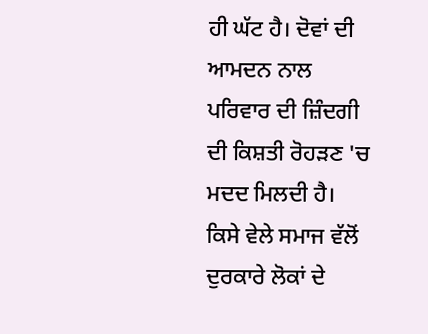ਹੀ ਘੱਟ ਹੈ। ਦੋਵਾਂ ਦੀ ਆਮਦਨ ਨਾਲ ਪਰਿਵਾਰ ਦੀ ਜ਼ਿੰਦਗੀ ਦੀ ਕਿਸ਼ਤੀ ਰੋਹੜਣ 'ਚ ਮਦਦ ਮਿਲਦੀ ਹੈ।
ਕਿਸੇ ਵੇਲੇ ਸਮਾਜ ਵੱਲੋਂ ਦੁਰਕਾਰੇ ਲੋਕਾਂ ਦੇ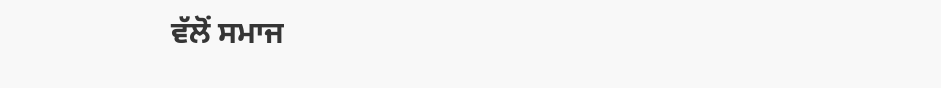ਵੱਲੋਂ ਸਮਾਜ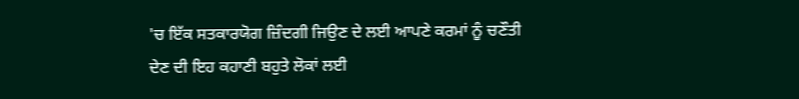'ਚ ਇੱਕ ਸਤਕਾਰਯੋਗ ਜ਼ਿੰਦਗੀ ਜਿਉਣ ਦੇ ਲਈ ਆਪਣੇ ਕਰਮਾਂ ਨੂੰ ਚਣੌਤੀ ਦੇਣ ਦੀ ਇਹ ਕਹਾਣੀ ਬਹੁਤੇ ਲੋਕਾਂ ਲਈ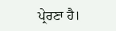ਪ੍ਰੇਰਣਾ ਹੈ।